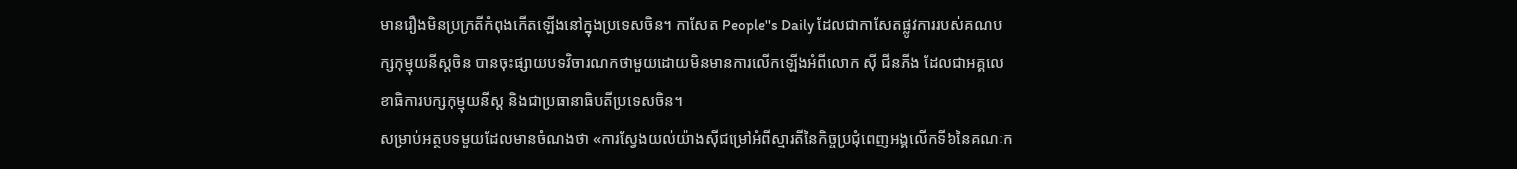មានរឿងមិនប្រក្រតីកំពុងកើតឡើងនៅក្នុងប្រទេសចិន។ កាសែត People''s Daily ដែលជាកាសែតផ្លូវការរបស់គណបក្សកុម្មុយនីស្តចិន បានចុះផ្សាយបទវិចារណកថាមួយដោយមិនមានការលើកឡើងអំពីលោក ស៊ី ជីនភីង ដែលជាអគ្គលេខាធិការបក្សកុម្មុយនីស្ត និងជាប្រធានាធិបតីប្រទេសចិន។
សម្រាប់អត្ថបទមួយដែលមានចំណងថា «ការស្វែងយល់យ៉ាងស៊ីជម្រៅអំពីស្មារតីនៃកិច្ចប្រជុំពេញអង្គលើកទី៦នៃគណៈក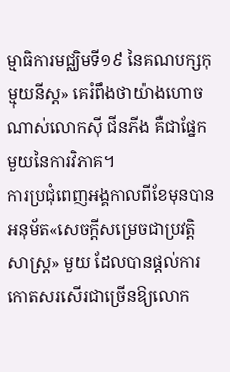ម្មាធិការមជ្ឈិមទី១៩ នៃគណបក្សកុម្មុយនីស្ត» គេរំពឹងថាយ៉ាងហោចណាស់លោកស៊ី ជីនភីង គឺជាផ្នែកមួយនៃការវិភាគ។
ការប្រជុំពេញអង្គកាលពីខែមុនបានអនុម័ត«សេចក្ដីសម្រេចជាប្រវត្តិសាស្ត្រ» មួយ ដែលបានផ្ដល់ការកោតសរសើរជាច្រើនឱ្យលោក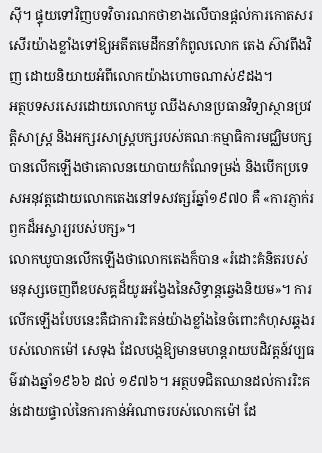ស៊ី។ ផ្ទុយទៅវិញបទវិចារណកថាខាងលើបានផ្ដល់ការកោតសរសើរយ៉ាងខ្លាំងទៅឱ្យអតីតមេដឹកនាំកំពូលលោក តេង ស៊ាវពីងវិញ ដោយនិយាយអំពីលោកយ៉ាងហោចណាស់៩ដង។
អត្ថបទសរសេរដោយលោកឃូ ឈីងសានប្រធានវិទ្យាស្ថានប្រវត្តិសាស្ត្រ និងអក្សរសាស្ត្របក្សរបស់គណៈកម្មាធិការមជ្ឈិមបក្សបានលើកឡើងថាគោលនយោបាយកំណែទម្រង់ និងបើកប្រទេសអនុវត្តដោយលោកតេងនៅទសវត្សរ៍ឆ្នាំ១៩៧០ គឺ «ការភ្ញាក់រឭកដ៏អស្ចារ្យរបស់បក្ស»។
លោកឃូបានលើកឡើងថាលោកតេងក៏បាន «រំដោះគំនិតរបស់មនុស្សចេញពីឧបសគ្គដ៏យូរអង្វែងនៃសិទ្ធាន្តឆ្វេងនិយម»។ ការលើកឡើងបែបនេះគឺជាការរិះគន់យ៉ាងខ្លាំងនៃចំពោះកំហុសឆ្គងរបស់លោកម៉ៅ សេទុង ដែលបង្កឱ្យមានមហន្តរាយបដិវត្តន៍វប្បធម៌រវាងឆ្នាំ១៩៦៦ ដល់ ១៩៧៦។ អត្ថបទជិតឈានដល់ការរិះគន់ដោយផ្ទាល់នៃការកាន់អំណាចរបស់លោកម៉ៅ ដែ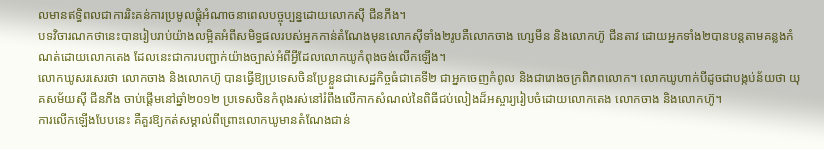លមានឥទ្ធិពលជាការរិះគន់ការប្រមូលផ្ដុំអំណាចនាពេលបច្ចុប្បន្នដោយលោកស៊ី ជីនភីង។
បទវិចារណកថានេះបានរៀបរាប់យ៉ាងលម្អិតអំពីសមិទ្ធផលរបស់អ្នកកាន់តំណែងមុនលោកស៊ីទាំង២រូបគឺលោកចាង ហ្សេមីន និងលោកហ៊ូ ជីនតាវ ដោយអ្នកទាំង២បានបន្តតាមគន្លងកំណត់ដោយលោកតេង ដែលនេះជាការបញ្ជាក់យ៉ាងច្បាស់អំពីអ្វីដែលលោកឃូកំពុងចង់លើកឡើង។
លោកឃូសរសេរថា លោកចាង និងលោកហ៊ូ បានធ្វើឱ្យប្រទេសចិនប្រែខ្លួនជាសេដ្ឋកិច្ចធំជាគេទី២ ជាអ្នកចេញកំពូល និងជារោងចក្រពិភពលោក។ លោកឃូហាក់បីដូចជាបង្កប់ន័យថា យុគសម័យស៊ី ជីនភីង ចាប់ផ្ដើមនៅឆ្នាំ២០១២ ប្រទេសចិនកំពុងរស់នៅរំពឹងលើកាកសំណល់នៃពិធីជប់លៀងដ៏អស្ចារ្យរៀបចំដោយលោកតេង លោកចាង និងលោកហ៊ូ។
ការលើកឡើងបែបនេះ គឺគួរឱ្យកត់សម្គាល់ពីព្រោះលោកឃូមានតំណែងជាន់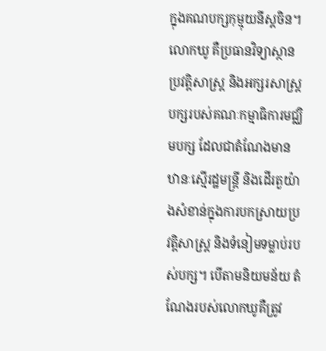ក្នុងគណបក្សកុម្មុយនីស្តចិន។ លោកឃូ គឺប្រធានវិទ្យាស្ថានប្រវត្តិសាស្ត្រ និងអក្សរសាស្ត្របក្សរបស់គណៈកម្មាធិការមជ្ឈិមបក្ស ដែលជាតំណែងមានឋានៈស្មើរដ្ឋមន្ត្រី និងដើរតួយ៉ាងសំខាន់ក្នុងការបកស្រាយប្រវត្តិសាស្ត្រ និងទំនៀមទម្លាប់របស់បក្ស។ បើតាមនិយមន័យ តំណែងរបស់លោកឃូគឺត្រូវ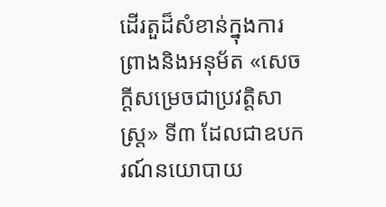ដើរតួដ៏សំខាន់ក្នុងការព្រាងនិងអនុម័ត «សេចក្ដីសម្រេចជាប្រវត្តិសាស្ត្រ» ទី៣ ដែលជាឧបករណ៍នយោបាយ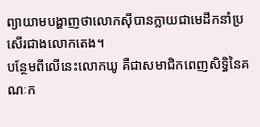ព្យាយាមបង្ហាញថាលោកស៊ីបានក្លាយជាមេដឹកនាំប្រសើរជាងលោកតេង។
បន្ថែមពីលើនេះលោកឃូ គឺជាសមាជិកពេញសិទ្ធិនៃគណៈក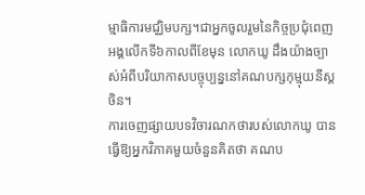ម្មាធិការមជ្ឈិមបក្ស។ជាអ្នកចូលរួមនៃកិច្ចប្រជុំពេញអង្គលើកទី៦កាលពីខែមុន លោកឃូ ដឹងយ៉ាងច្បាស់អំពីបរិយាកាសបច្ចុប្បន្ននៅគណបក្សកុម្មុយនីស្តចិន។
ការចេញផ្សាយបទវិចារណកថារបស់លោកឃូ បានធ្វើឱ្យអ្នកវិភាគមួយចំនួនគិតថា គណប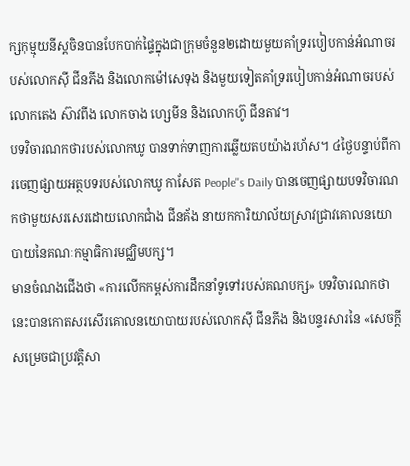ក្សកុម្មុយនីស្តចិនបានបែកបាក់ផ្ទៃក្នុងជាក្រុមចំនួន២ដោយមួយគាំទ្ររបៀបកាន់អំណាចរបស់លោកស៊ី ជីនភីង និងលោកម៉ៅសេទុង និងមួយទៀតគាំទ្ររបៀបកាន់អំណាចរបស់លោកតេង ស៊ាវពីង លោកចាង ហ្សេមីន និងលោកហ៊ូ ជីនតាវ។
បទវិចារណកថារបស់លោកឃូ បានទាក់ទាញការឆ្លើយតបយ៉ាងរហ័ស។ ៤ថ្ងៃបន្ទាប់ពីការចេញផ្សាយអត្ថបទរបស់លោកឃូ កាសែត People''s Daily បានចេញផ្សាយបទវិចារណកថាមួយសរសេរដោយលោកជាំង ជីនគ័ង នាយកការិយាល័យស្រាវជ្រាវគោលនយោបាយនៃគណៈកម្មាធិការមជ្ឈិមបក្ស។
មានចំណងជើងថា «ការលើកកម្ពស់ការដឹកនាំទូទៅរបស់គណបក្ស» បទវិចារណកថានេះបានកោតសរសើរគោលនយោបាយរបស់លោកស៊ី ជីនភីង និងបន្ទរសារនៃ «សេចក្ដីសម្រេចជាប្រវត្តិសា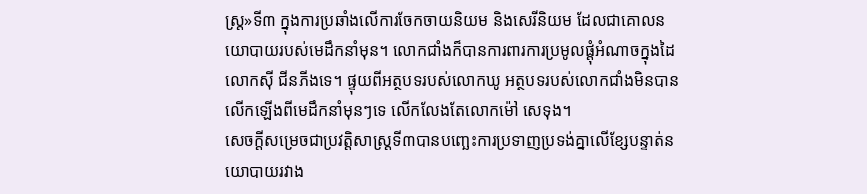ស្ត្រ»ទី៣ ក្នុងការប្រឆាំងលើការចែកចាយនិយម និងសេរីនិយម ដែលជាគោលនយោបាយរបស់មេដឹកនាំមុន។ លោកជាំងក៏បានការពារការប្រមូលផ្ដុំអំណាចក្នុងដៃលោកស៊ី ជីនភីងទេ។ ផ្ទុយពីអត្ថបទរបស់លោកឃូ អត្ថបទរបស់លោកជាំងមិនបានលើកឡើងពីមេដឹកនាំមុនៗទេ លើកលែងតែលោកម៉ៅ សេទុង។
សេចក្ដីសម្រេចជាប្រវត្តិសាស្ត្រទី៣បានបញ្ឆេះការប្រទាញប្រទង់គ្នាលើខ្សែបន្ទាត់នយោបាយរវាង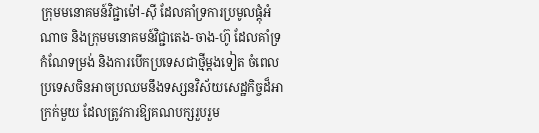ក្រុមមនោគមន៍វិជ្ជាម៉ៅ-ស៊ី ដែលគាំទ្រការប្រមូលផ្ដុំអំណាច និងក្រុមមនោគមន៍វិជ្ជាតេង-ចាង-ហ៊ូ ដែលគាំទ្រកំណែទម្រង់ និងការបើកប្រទេសជាថ្មីម្ដងទៀត ចំពេលប្រទេសចិនអាចប្រឈមនឹងទស្សនវិស័យសេដ្ឋកិច្ចដ៏អាក្រក់មួយ ដែលត្រូវការឱ្យគណបក្សរួបរួម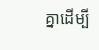គ្នាដើម្បី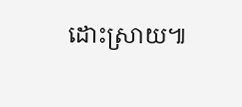ដោះស្រាយ៕